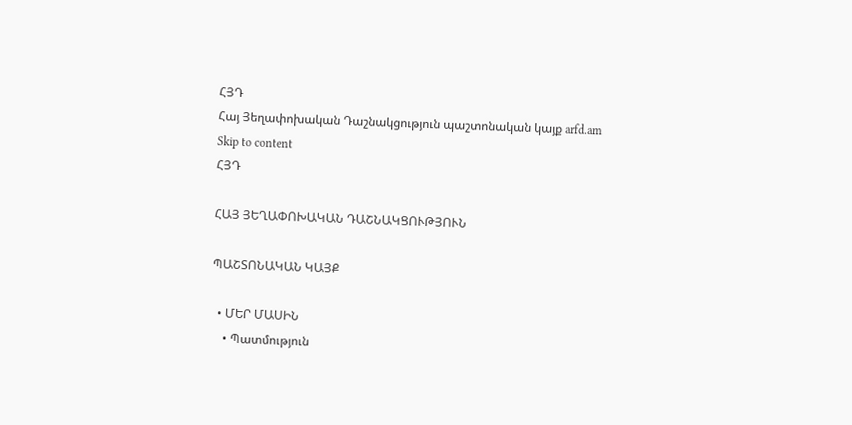ՀՅԴ
Հայ Յեղափոխական Դաշնակցություն պաշտոնական կայք arfd.am
Skip to content
ՀՅԴ

ՀԱՅ ՅԵՂԱՓՈԽԱԿԱՆ ԴԱՇՆԱԿՑՈՒԹՅՈՒՆ

ՊԱՇՏՈՆԱԿԱՆ ԿԱՅՔ

  • ՄԵՐ ՄԱՍԻՆ
    • Պատմություն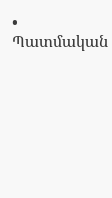• Պատմական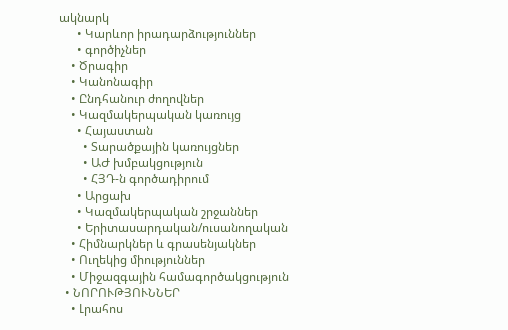ակնարկ
      • Կարևոր իրադարձություններ
      • գործիչներ
    • Ծրագիր
    • Կանոնագիր
    • Ընդհանուր ժողովներ
    • Կազմակերպական կառույց
      • Հայաստան
        • Տարածքային կառույցներ
        • ԱԺ խմբակցություն
        • ՀՅԴ-ն գործադիրում
      • Արցախ
      • Կազմակերպական շրջաններ
      • Երիտասարդական/ուսանողական
    • Հիմնարկներ և գրասենյակներ
    • Ուղեկից միություններ
    • Միջազգային համագործակցություն
  • ՆՈՐՈՒԹՅՈՒՆՆԵՐ
    • Լրահոս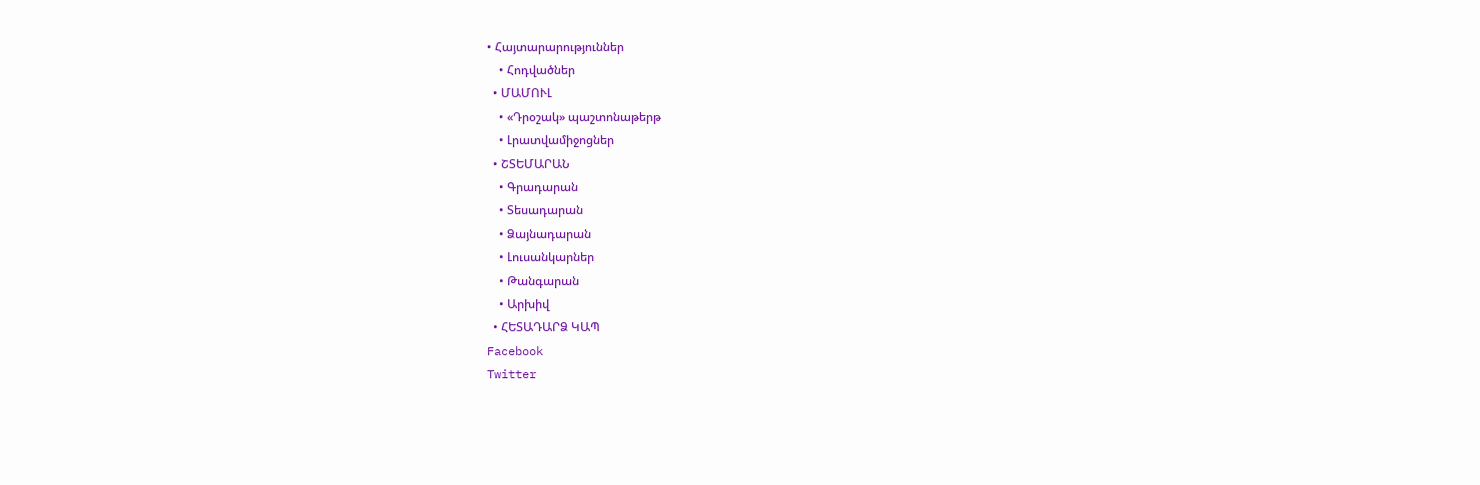• Հայտարարություններ
    • Հոդվածներ
  • ՄԱՄՈՒԼ
    • «Դրօշակ» պաշտոնաթերթ
    • Լրատվամիջոցներ
  • ՇՏԵՄԱՐԱՆ
    • Գրադարան
    • Տեսադարան
    • Ձայնադարան
    • Լուսանկարներ
    • Թանգարան
    • Արխիվ
  • ՀԵՏԱԴԱՐՁ ԿԱՊ
Facebook
Twitter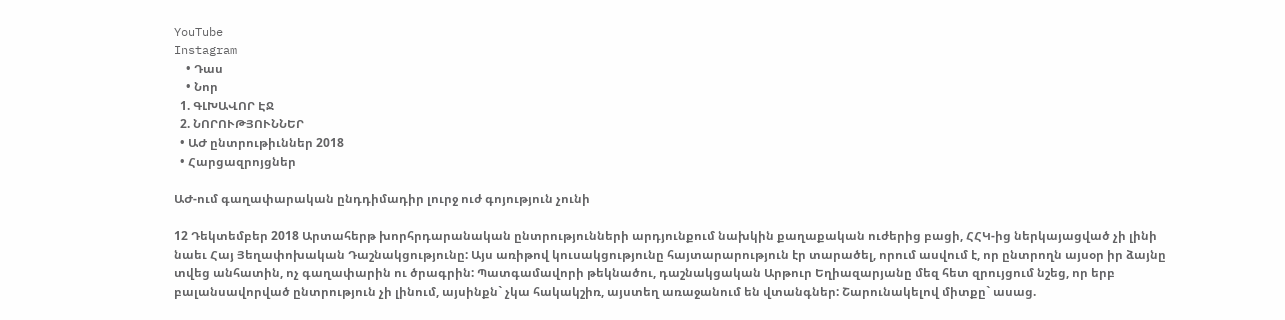YouTube
Instagram
    • Դաս
    • Նոր
  1. ԳԼԽԱՎՈՐ ԷՋ
  2. ՆՈՐՈՒԹՅՈՒՆՆԵՐ
  • ԱԺ ընտրութիւններ 2018
  • Հարցազրոյցներ

ԱԺ-ում գաղափարական ընդդիմադիր լուրջ ուժ գոյություն չունի

12 Դեկտեմբեր 2018 Արտահերթ խորհրդարանական ընտրությունների արդյունքում նախկին քաղաքական ուժերից բացի, ՀՀԿ-ից ներկայացված չի լինի նաեւ Հայ Յեղափոխական Դաշնակցությունը: Այս առիթով կուսակցությունը հայտարարություն էր տարածել, որում ասվում է, որ ընտրողն այսօր իր ձայնը տվեց անհատին, ոչ գաղափարին ու ծրագրին: Պատգամավորի թեկնածու, դաշնակցական Արթուր Եղիազարյանը մեզ հետ զրույցում նշեց, որ երբ բալանսավորված ընտրություն չի լինում, այսինքն` չկա հակակշիռ, այստեղ առաջանում են վտանգներ: Շարունակելով միտքը` ասաց.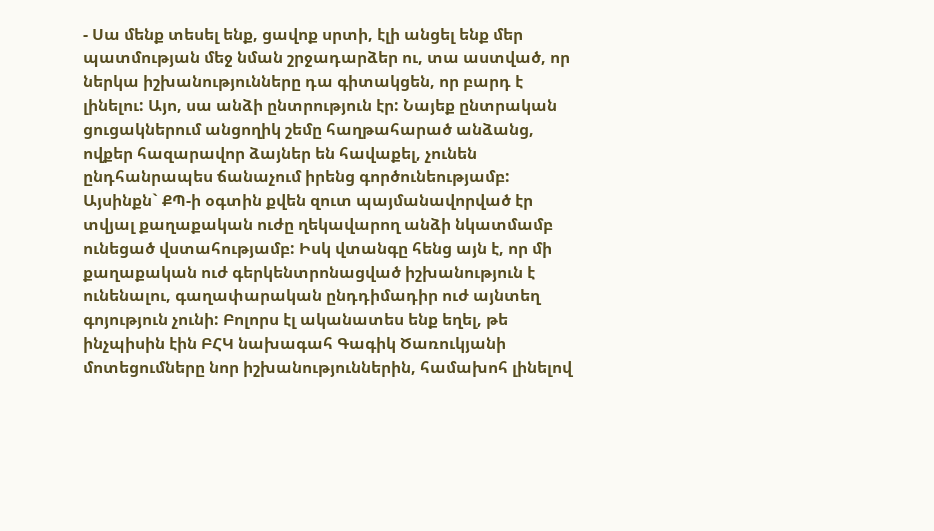- Սա մենք տեսել ենք, ցավոք սրտի, էլի անցել ենք մեր պատմության մեջ նման շրջադարձեր ու, տա աստված, որ ներկա իշխանությունները դա գիտակցեն, որ բարդ է լինելու: Այո, սա անձի ընտրություն էր: Նայեք ընտրական ցուցակներում անցողիկ շեմը հաղթահարած անձանց, ովքեր հազարավոր ձայներ են հավաքել, չունեն ընդհանրապես ճանաչում իրենց գործունեությամբ: Այսինքն` ՔՊ-ի օգտին քվեն զուտ պայմանավորված էր տվյալ քաղաքական ուժը ղեկավարող անձի նկատմամբ ունեցած վստահությամբ: Իսկ վտանգը հենց այն է, որ մի քաղաքական ուժ գերկենտրոնացված իշխանություն է ունենալու, գաղափարական ընդդիմադիր ուժ այնտեղ գոյություն չունի: Բոլորս էլ ականատես ենք եղել, թե ինչպիսին էին ԲՀԿ նախագահ Գագիկ Ծառուկյանի մոտեցումները նոր իշխանություններին, համախոհ լինելով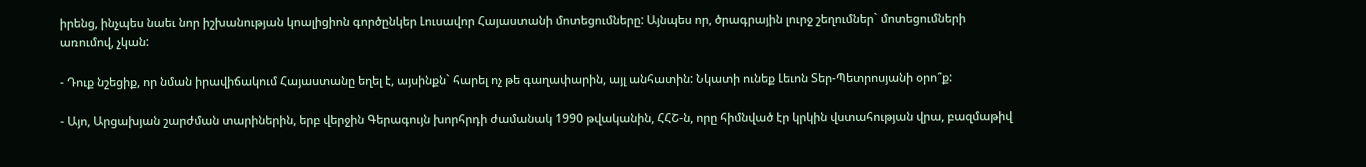իրենց, ինչպես նաեւ նոր իշխանության կոալիցիոն գործընկեր Լուսավոր Հայաստանի մոտեցումները: Այնպես որ, ծրագրային լուրջ շեղումներ` մոտեցումների առումով, չկան:

- Դուք նշեցիք, որ նման իրավիճակում Հայաստանը եղել է, այսինքն` հարել ոչ թե գաղափարին, այլ անհատին: Նկատի ունեք Լեւոն Տեր-Պետրոսյանի օրո՞ք:

- Այո, Արցախյան շարժման տարիներին, երբ վերջին Գերագույն խորհրդի ժամանակ 1990 թվականին, ՀՀՇ-ն, որը հիմնված էր կրկին վստահության վրա, բազմաթիվ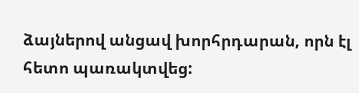ձայներով անցավ խորհրդարան, որն էլ հետո պառակտվեց: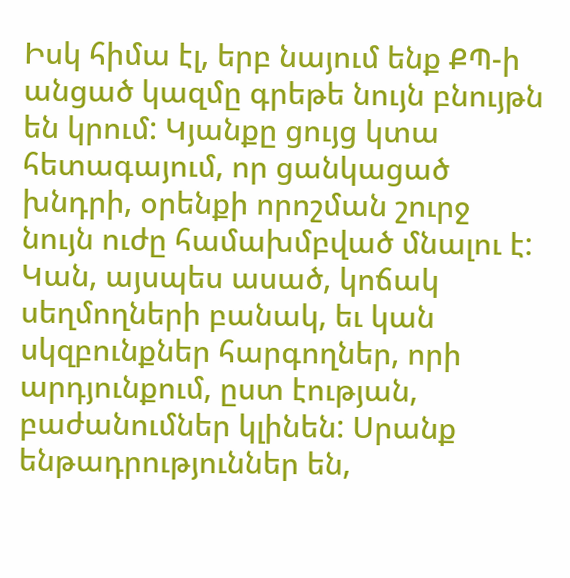Իսկ հիմա էլ, երբ նայում ենք ՔՊ-ի անցած կազմը գրեթե նույն բնույթն են կրում: Կյանքը ցույց կտա հետագայում, որ ցանկացած խնդրի, օրենքի որոշման շուրջ նույն ուժը համախմբված մնալու է: Կան, այսպես ասած, կոճակ սեղմողների բանակ, եւ կան սկզբունքներ հարգողներ, որի արդյունքում, ըստ էության, բաժանումներ կլինեն: Սրանք ենթադրություններ են,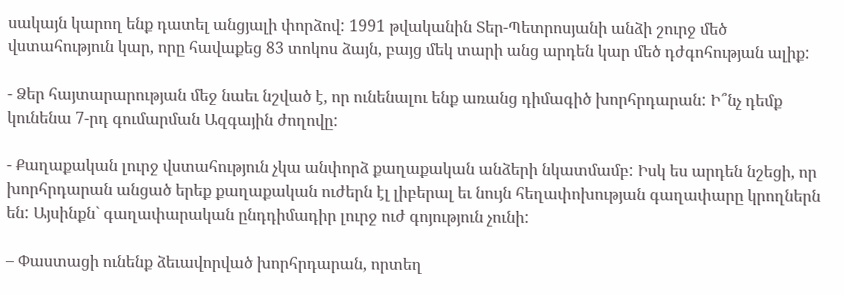սակայն կարող ենք դատել անցյալի փորձով: 1991 թվականին Տեր-Պետրոսյանի անձի շուրջ մեծ վստահություն կար, որը հավաքեց 83 տոկոս ձայն, բայց մեկ տարի անց արդեն կար մեծ դժգոհության ալիք:

- Ձեր հայտարարության մեջ նաեւ նշված է, որ ունենալու ենք առանց դիմագիծ խորհրդարան: Ի՞նչ դեմք կունենա 7-րդ գումարման Ազգային ժողովը:

- Քաղաքական լուրջ վստահություն չկա անփորձ քաղաքական անձերի նկատմամբ: Իսկ ես արդեն նշեցի, որ խորհրդարան անցած երեք քաղաքական ուժերն էլ լիբերալ եւ նույն հեղափոխության գաղափարը կրողներն են: Այսինքն` գաղափարական ընդդիմադիր լուրջ ուժ գոյություն չունի:

– Փաստացի ունենք ձեւավորված խորհրդարան, որտեղ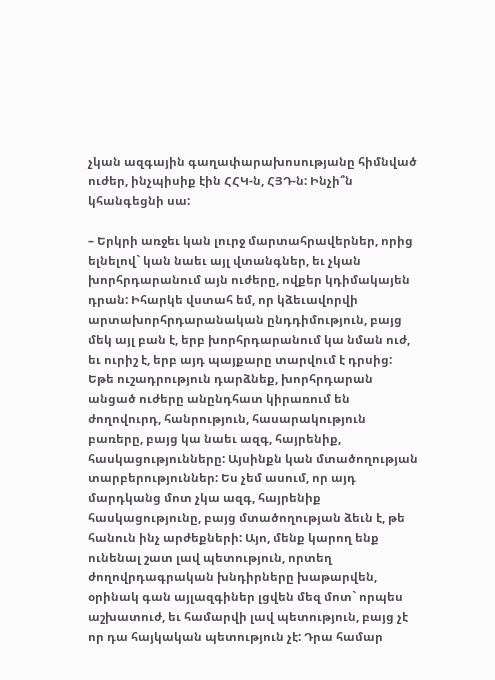չկան ազգային գաղափարախոսությանը հիմնված ուժեր, ինչպիսիք էին ՀՀԿ-ն, ՀՅԴ-ն: Ինչի՞ն կհանգեցնի սա:

– Երկրի առջեւ կան լուրջ մարտահրավերներ, որից ելնելով` կան նաեւ այլ վտանգներ, եւ չկան խորհրդարանում այն ուժերը, ովքեր կդիմակայեն դրան: Իհարկե վստահ եմ, որ կձեւավորվի արտախորհրդարանական ընդդիմություն, բայց մեկ այլ բան է, երբ խորհրդարանում կա նման ուժ, եւ ուրիշ է, երբ այդ պայքարը տարվում է դրսից: Եթե ուշադրություն դարձնեք, խորհրդարան անցած ուժերը անընդհատ կիրառում են ժողովուրդ, հանրություն, հասարակություն բառերը, բայց կա նաեւ ազգ, հայրենիք, հասկացությունները: Այսինքն կան մտածողության տարբերություններ: Ես չեմ ասում, որ այդ մարդկանց մոտ չկա ազգ, հայրենիք հասկացությունը, բայց մտածողության ձեւն է, թե հանուն ինչ արժեքների: Այո, մենք կարող ենք ունենալ շատ լավ պետություն, որտեղ ժողովրդագրական խնդիրները խաթարվեն, օրինակ գան այլազգիներ լցվեն մեզ մոտ` որպես աշխատուժ, եւ համարվի լավ պետություն, բայց չէ որ դա հայկական պետություն չէ: Դրա համար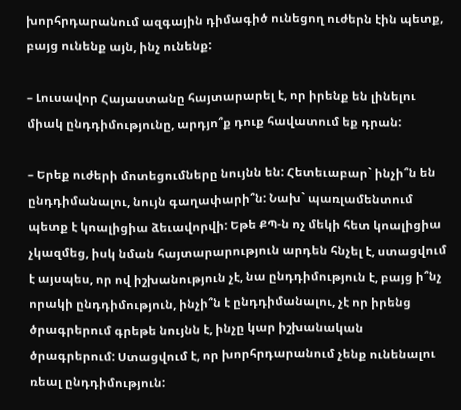խորհրդարանում ազգային դիմագիծ ունեցող ուժերն էին պետք, բայց ունենք այն, ինչ ունենք:

– Լուսավոր Հայաստանը հայտարարել է, որ իրենք են լինելու միակ ընդդիմությունը, արդյո՞ք դուք հավատում եք դրան:

– Երեք ուժերի մոտեցումները նույնն են: Հետեւաբար` ինչի՞ն են ընդդիմանալու, նույն գաղափարի՞ն: Նախ` պառլամենտում պետք է կոալիցիա ձեւավորվի: Եթե ՔՊ-ն ոչ մեկի հետ կոալիցիա չկազմեց, իսկ նման հայտարարություն արդեն հնչել է, ստացվում է այսպես, որ ով իշխանություն չէ, նա ընդդիմություն է, բայց ի՞նչ որակի ընդդիմություն, ինչի՞ն է ընդդիմանալու, չէ որ իրենց ծրագրերում գրեթե նույնն է, ինչը կար իշխանական ծրագրերում: Ստացվում է, որ խորհրդարանում չենք ունենալու ռեալ ընդդիմություն: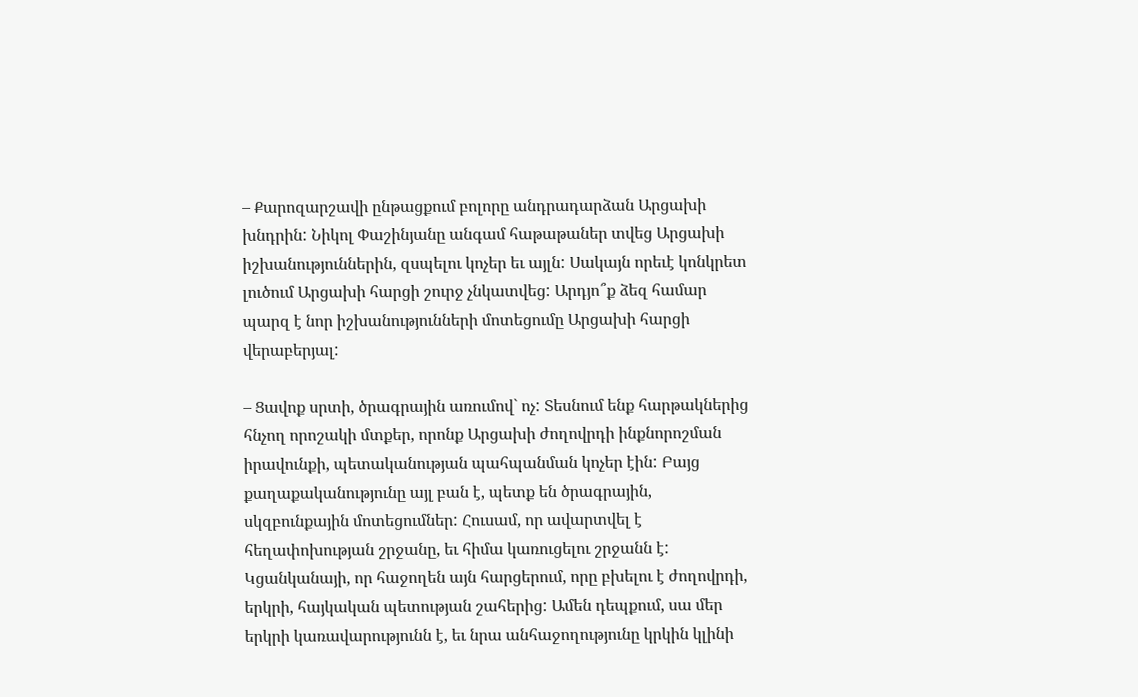– Քարոզարշավի ընթացքում բոլորը անդրադարձան Արցախի խնդրին: Նիկոլ Փաշինյանը անգամ հաթաթաներ տվեց Արցախի իշխանություններին, զսպելու կոչեր եւ այլն: Սակայն որեւէ կոնկրետ լուծում Արցախի հարցի շուրջ չնկատվեց: Արդյո՞ք ձեզ համար պարզ է նոր իշխանությունների մոտեցումը Արցախի հարցի վերաբերյալ:

– Ցավոք սրտի, ծրագրային առումով` ոչ: Տեսնում ենք հարթակներից հնչող որոշակի մտքեր, որոնք Արցախի ժողովրդի ինքնորոշման իրավունքի, պետականության պահպանման կոչեր էին: Բայց քաղաքականությունը այլ բան է, պետք են ծրագրային, սկզբունքային մոտեցումներ: Հուսամ, որ ավարտվել է հեղափոխության շրջանը, եւ հիմա կառուցելու շրջանն է: Կցանկանայի, որ հաջողեն այն հարցերում, որը բխելու է ժողովրդի, երկրի, հայկական պետության շահերից: Ամեն դեպքում, սա մեր երկրի կառավարությունն է, եւ նրա անհաջողությունը կրկին կլինի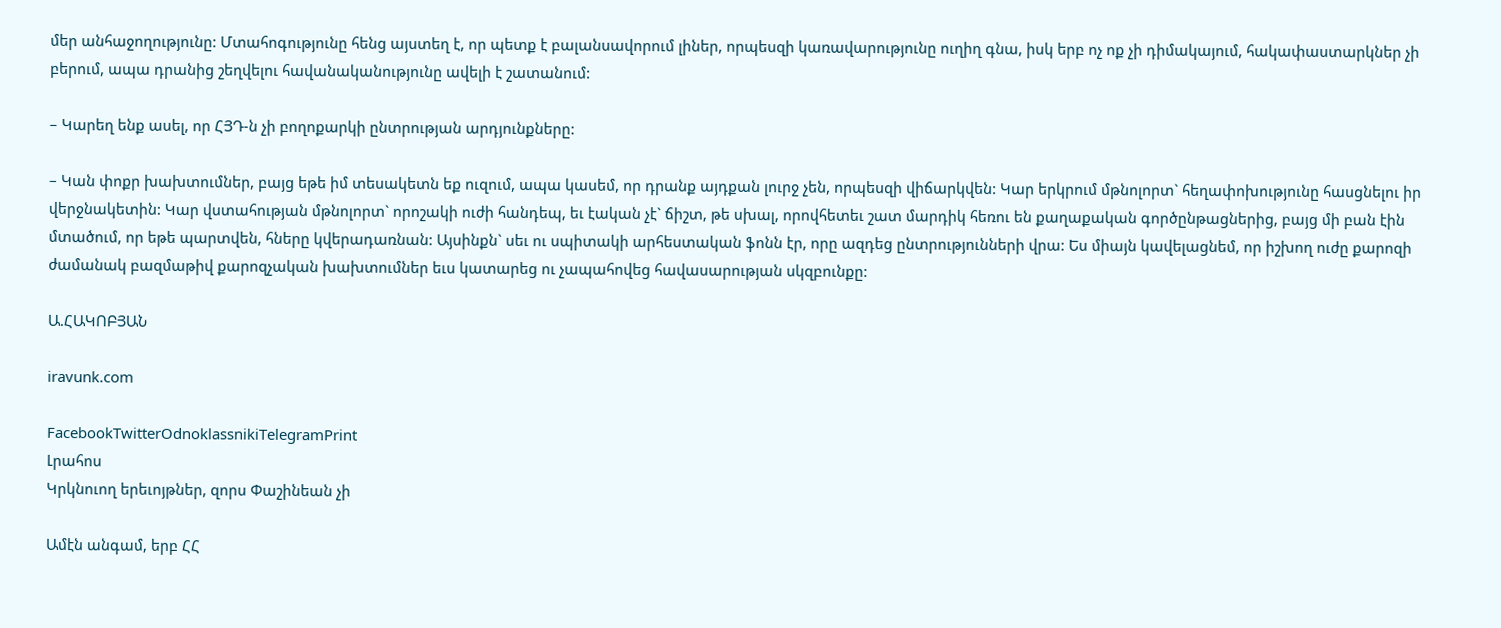մեր անհաջողությունը: Մտահոգությունը հենց այստեղ է, որ պետք է բալանսավորում լիներ, որպեսզի կառավարությունը ուղիղ գնա, իսկ երբ ոչ ոք չի դիմակայում, հակափաստարկներ չի բերում, ապա դրանից շեղվելու հավանականությունը ավելի է շատանում:

– Կարեղ ենք ասել, որ ՀՅԴ-ն չի բողոքարկի ընտրության արդյունքները:

– Կան փոքր խախտումներ, բայց եթե իմ տեսակետն եք ուզում, ապա կասեմ, որ դրանք այդքան լուրջ չեն, որպեսզի վիճարկվեն: Կար երկրում մթնոլորտ` հեղափոխությունը հասցնելու իր վերջնակետին: Կար վստահության մթնոլորտ` որոշակի ուժի հանդեպ, եւ էական չէ` ճիշտ, թե սխալ, որովհետեւ շատ մարդիկ հեռու են քաղաքական գործընթացներից, բայց մի բան էին մտածում, որ եթե պարտվեն, հները կվերադառնան: Այսինքն` սեւ ու սպիտակի արհեստական ֆոնն էր, որը ազդեց ընտրությունների վրա: Ես միայն կավելացնեմ, որ իշխող ուժը քարոզի ժամանակ բազմաթիվ քարոզչական խախտումներ եւս կատարեց ու չապահովեց հավասարության սկզբունքը:

Ա.ՀԱԿՈԲՅԱՆ

iravunk.com

FacebookTwitterOdnoklassnikiTelegramPrint
Լրահոս
Կրկնուող երեւոյթներ, զորս Փաշինեան չի

Ամէն անգամ, երբ ՀՀ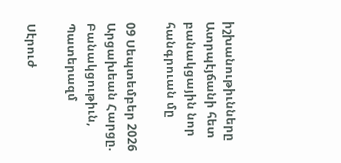իշխանութիւնները Ատրպէյճանի հետ բանակցային նոր հանգրուան մը

09 Սեպտեմբեր 2026
Արցախեան Հարցը. Բանակցութիւն, Պատերազմ

Սէրուժ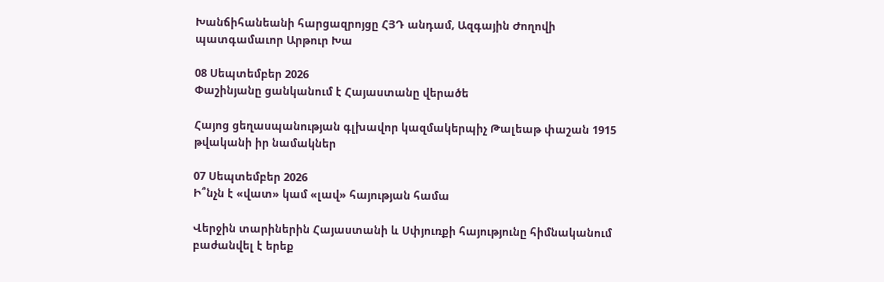Խանճիհանեանի հարցազրոյցը ՀՅԴ անդամ, Ազգային Ժողովի պատգամաւոր Արթուր Խա

08 Սեպտեմբեր 2026
Փաշինյանը ցանկանում է Հայաստանը վերածե

Հայոց ցեղասպանության գլխավոր կազմակերպիչ Թալեաթ փաշան 1915 թվականի իր նամակներ

07 Սեպտեմբեր 2026
Ի՞նչն է «վատ» կամ «լավ» հայության համա

Վերջին տարիներին Հայաստանի և Սփյուռքի հայությունը հիմնականում բաժանվել է երեք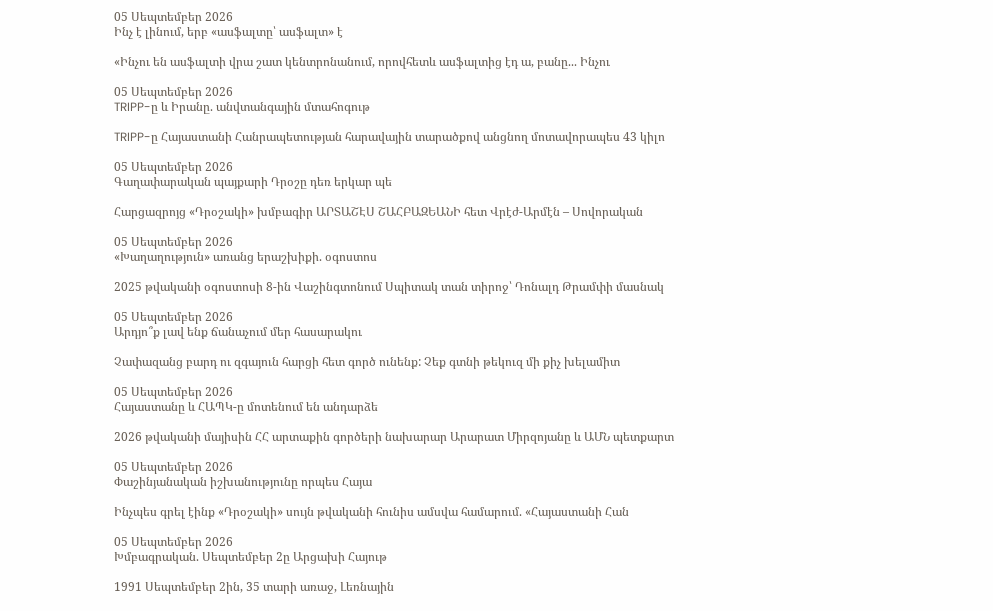05 Սեպտեմբեր 2026
Ինչ է լինում, երբ «ասֆալտը՝ ասֆալտ» է

«Ինչու են ասֆալտի վրա շատ կենտրոնանում, որովհետև ասֆալտից էդ ա, բանը... Ինչու

05 Սեպտեմբեր 2026
TRIPP-ը և Իրանը. անվտանգային մտահոգութ

TRIPP-ը Հայաստանի Հանրապետության հարավային տարածքով անցնող մոտավորապես 43 կիլո

05 Սեպտեմբեր 2026
Գաղափարական պայքարի Դրօշը դեռ երկար պե

Հարցազրոյց «Դրօշակի» խմբագիր ԱՐՏԱՇԷՍ ՇԱՀԲԱԶԵԱՆԻ հետ Վրէժ-Արմէն – Սովորական

05 Սեպտեմբեր 2026
«Խաղաղություն» առանց երաշխիքի. օգոստոս

2025 թվականի օգոստոսի 8-ին Վաշինգտոնում Սպիտակ տան տիրոջ՝ Դոնալդ Թրամփի մասնակ

05 Սեպտեմբեր 2026
Արդյո՞ք լավ ենք ճանաչում մեր հասարակու

Չափազանց բարդ ու զգայուն հարցի հետ գործ ունենք: Չեք գտնի թեկուզ մի քիչ խելամիտ

05 Սեպտեմբեր 2026
Հայաստանը և ՀԱՊԿ-ը մոտենում են անդարձե

2026 թվականի մայիսին ՀՀ արտաքին գործերի նախարար Արարատ Միրզոյանը և ԱՄՆ պետքարտ

05 Սեպտեմբեր 2026
Փաշինյանական իշխանությունը որպես Հայա

Ինչպես գրել էինք «Դրօշակի» սույն թվականի հունիս ամսվա համարում. «Հայաստանի Հան

05 Սեպտեմբեր 2026
Խմբագրական. Սեպտեմբեր 2ը Արցախի Հայութ

1991 Սեպտեմբեր 2ին, 35 տարի առաջ, Լեռնային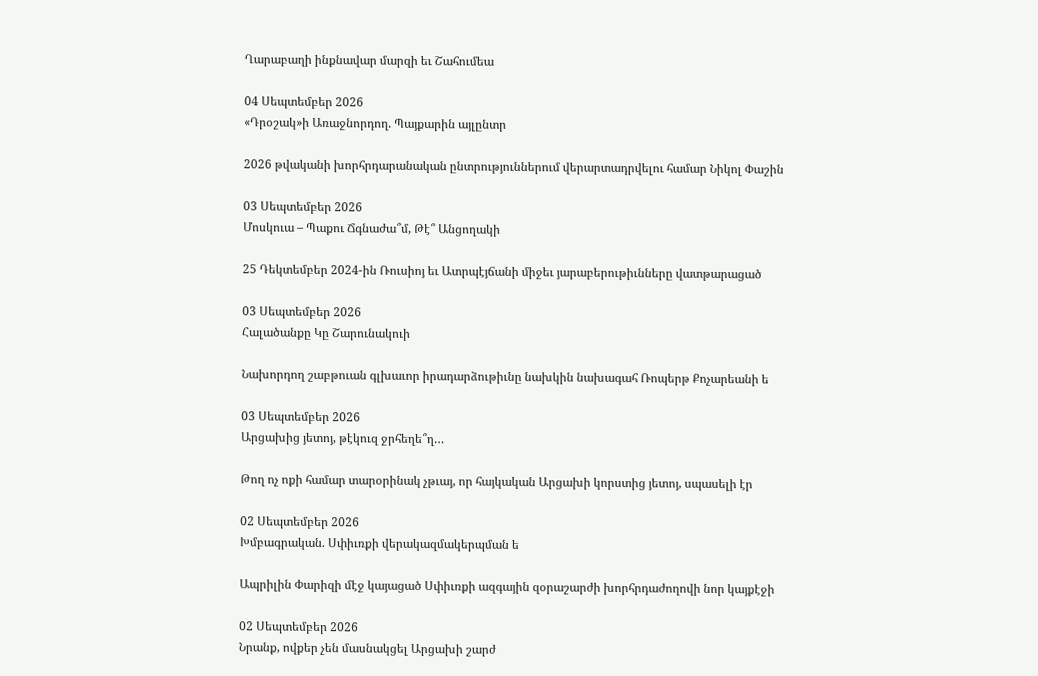Ղարաբաղի ինքնավար մարզի եւ Շահումեա

04 Սեպտեմբեր 2026
«Դրօշակ»ի Առաջնորդող. Պայքարին այլընտր

2026 թվականի խորհրդարանական ընտրություններում վերարտադրվելու համար Նիկոլ Փաշին

03 Սեպտեմբեր 2026
Մոսկուա – Պաքու Ճգնաժա՞մ, Թէ՞ Անցողակի

25 Դեկտեմբեր 2024-ին Ռուսիոյ եւ Ատրպէյճանի միջեւ յարաբերութիւնները վատթարացած

03 Սեպտեմբեր 2026
Հալածանքը Կը Շարունակուի

Նախորդող շաբթուան գլխաւոր իրադարձութիւնը նախկին նախագահ Ռոպերթ Քոչարեանի ե

03 Սեպտեմբեր 2026
Արցախից յետոյ, թէկուզ ջրհեղե՞ղ…

Թող ոչ ոքի համար տարօրինակ չթւայ, որ հայկական Արցախի կորստից յետոյ, սպասելի էր

02 Սեպտեմբեր 2026
Խմբագրական. Սփիւռքի վերակազմակերպման ե

Ապրիլին Փարիզի մէջ կայացած Սփիւռքի ազգային զօրաշարժի խորհրդաժողովի նոր կայքէջի

02 Սեպտեմբեր 2026
Նրանք, ովքեր չեն մասնակցել Արցախի շարժ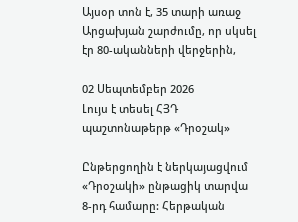Այսօր տոն է, 35 տարի առաջ Արցախյան շարժումը, որ սկսել էր 80-ականների վերջերին,

02 Սեպտեմբեր 2026
Լույս է տեսել ՀՅԴ պաշտոնաթերթ «Դրօշակ»

Ընթերցողին է ներկայացվում «Դրօշակի» ընթացիկ տարվա 8-րդ համարը: Հերթական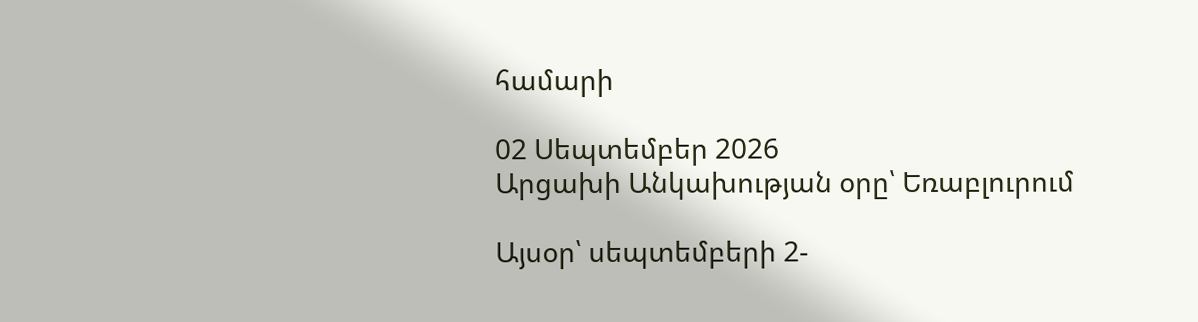համարի

02 Սեպտեմբեր 2026
Արցախի Անկախության օրը՝ Եռաբլուրում

Այսօր՝ սեպտեմբերի 2-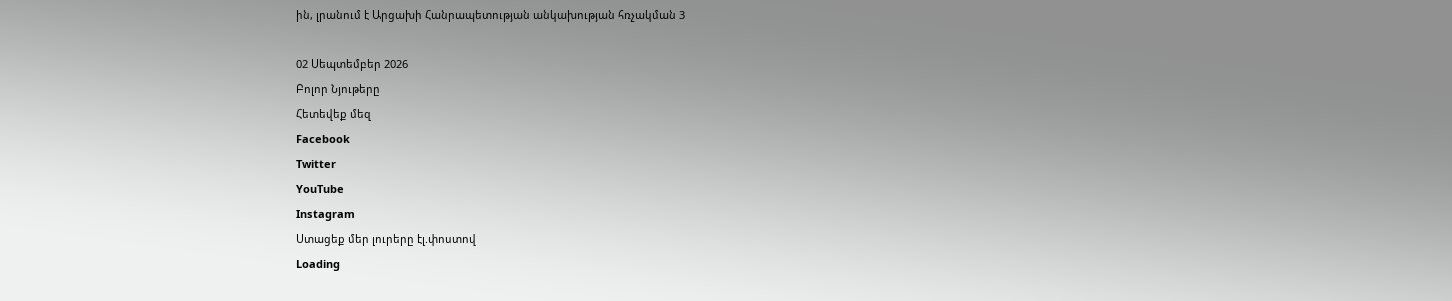ին, լրանում է Արցախի Հանրապետության անկախության հռչակման 3

02 Սեպտեմբեր 2026
Բոլոր Նյութերը
Հետեվեք մեզ
Facebook
Twitter
YouTube
Instagram
Ստացեք մեր լուրերը էլ.փոստով
Loading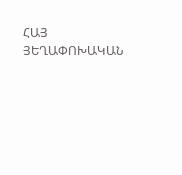ՀԱՅ ՅԵՂԱՓՈԽԱԿԱՆ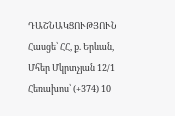ԴԱՇՆԱԿՑՈՒԹՅՈՒՆ Հասցե՝ ՀՀ, ք. Երևան, Մհեր Մկրտչյան 12/1 Հեռախոս՝ (+374) 10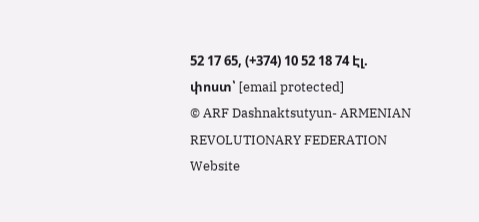52 17 65, (+374) 10 52 18 74 Էլ. փոստ՝ [email protected]
© ARF Dashnaktsutyun- ARMENIAN REVOLUTIONARY FEDERATION Website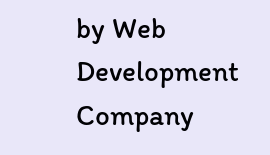by Web Development Company